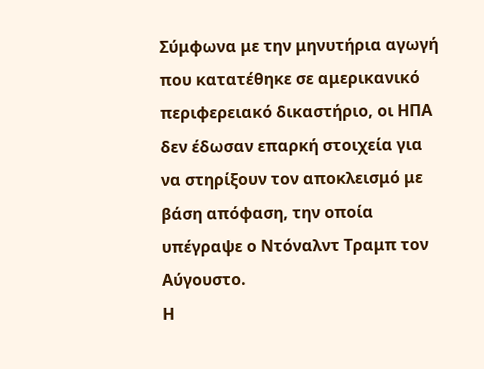Σύμφωνα με την μηνυτήρια αγωγή που κατατέθηκε σε αμερικανικό περιφερειακό δικαστήριο, οι ΗΠΑ δεν έδωσαν επαρκή στοιχεία για να στηρίξουν τον αποκλεισμό με βάση απόφαση, την οποία υπέγραψε ο Ντόναλντ Τραμπ τον Αύγουστο.
Η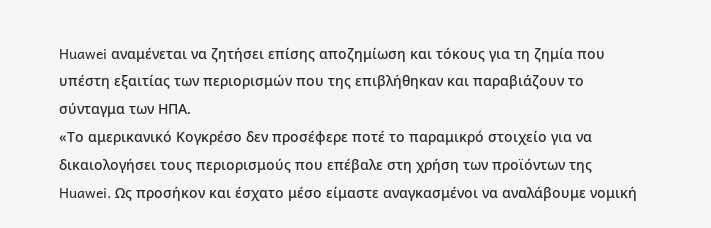Huawei αναμένεται να ζητήσει επίσης αποζημίωση και τόκους για τη ζημία που υπέστη εξαιτίας των περιορισμών που της επιβλήθηκαν και παραβιάζουν το σύνταγμα των ΗΠΑ.
«Το αμερικανικό Κογκρέσο δεν προσέφερε ποτέ το παραμικρό στοιχείο για να δικαιολογήσει τους περιορισμούς που επέβαλε στη χρήση των προϊόντων της Huawei. Ως προσήκον και έσχατο μέσο είμαστε αναγκασμένοι να αναλάβουμε νομική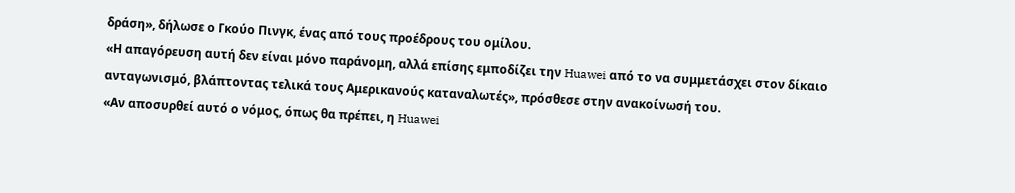δράση», δήλωσε ο Γκούο Πινγκ, ένας από τους προέδρους του ομίλου.
«Η απαγόρευση αυτή δεν είναι μόνο παράνομη, αλλά επίσης εμποδίζει την Huawei από το να συμμετάσχει στον δίκαιο ανταγωνισμό, βλάπτοντας τελικά τους Αμερικανούς καταναλωτές», πρόσθεσε στην ανακοίνωσή του.
«Αν αποσυρθεί αυτό ο νόμος, όπως θα πρέπει, η Huawei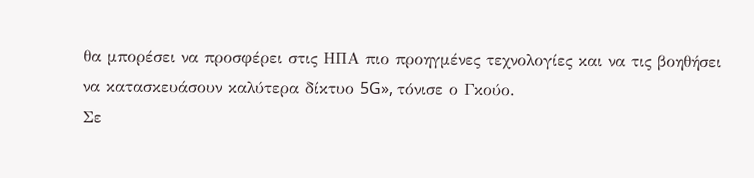θα μπορέσει να προσφέρει στις ΗΠΑ πιο προηγμένες τεχνολογίες και να τις βοηθήσει να κατασκευάσουν καλύτερα δίκτυο 5G», τόνισε ο Γκούο.
Σε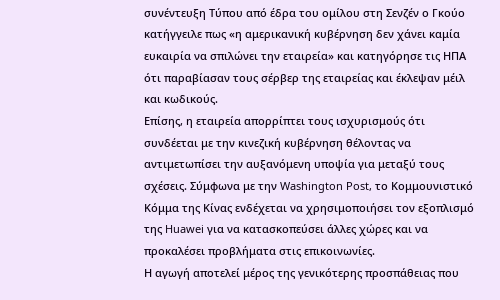συνέντευξη Τύπου από έδρα του ομίλου στη Σενζέν ο Γκούο κατήγγειλε πως «η αμερικανική κυβέρνηση δεν χάνει καμία ευκαιρία να σπιλώνει την εταιρεία» και κατηγόρησε τις ΗΠΑ ότι παραβίασαν τους σέρβερ της εταιρείας και έκλεψαν μέιλ και κωδικούς.
Επίσης, η εταιρεία απορρίπτει τους ισχυρισμούς ότι συνδέεται με την κινεζική κυβέρνηση θέλοντας να αντιμετωπίσει την αυξανόμενη υποψία για μεταξύ τους σχέσεις. Σύμφωνα με την Washington Post, το Κομμουνιστικό Κόμμα της Κίνας ενδέχεται να χρησιμοποιήσει τον εξοπλισμό της Huawei για να κατασκοπεύσει άλλες χώρες και να προκαλέσει προβλήματα στις επικοινωνίες.
Η αγωγή αποτελεί μέρος της γενικότερης προσπάθειας που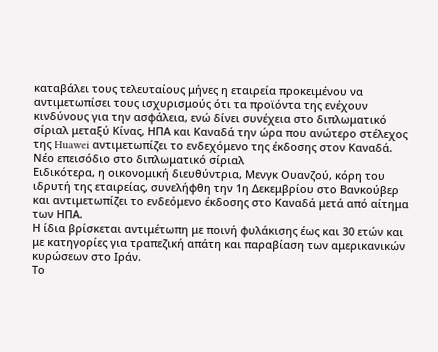καταβάλει τους τελευταίους μήνες η εταιρεία προκειμένου να αντιμετωπίσει τους ισχυρισμούς ότι τα προϊόντα της ενέχουν κινδύνους για την ασφάλεια, ενώ δίνει συνέχεια στο διπλωματικό σίριαλ μεταξύ Κίνας, ΗΠΑ και Καναδά την ώρα που ανώτερο στέλεχος της Huawei αντιμετωπίζει το ενδεχόμενο της έκδοσης στον Καναδά.
Νέο επεισόδιο στο διπλωματικό σίριαλ
Ειδικότερα, η οικονομική διευθύντρια, Μενγκ Ουανζού, κόρη του ιδρυτή της εταιρείας, συνελήφθη την 1η Δεκεμβρίου στο Βανκούβερ και αντιμετωπίζει το ενδεόμενο έκδοσης στο Καναδά μετά από αίτημα των ΗΠΑ.
Η ίδια βρίσκεται αντιμέτωπη με ποινή φυλάκισης έως και 30 ετών και με κατηγορίες για τραπεζική απάτη και παραβίαση των αμερικανικών κυρώσεων στο Ιράν.
Το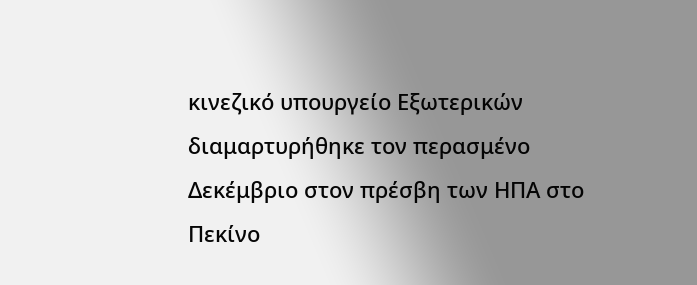κινεζικό υπουργείο Εξωτερικών διαμαρτυρήθηκε τον περασμένο Δεκέμβριο στον πρέσβη των ΗΠΑ στο Πεκίνο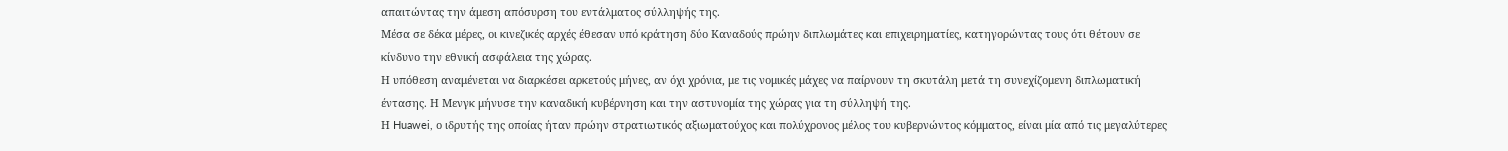απαιτώντας την άμεση απόσυρση του εντάλματος σύλληψής της.
Μέσα σε δέκα μέρες, οι κινεζικές αρχές έθεσαν υπό κράτηση δύο Καναδούς πρώην διπλωμάτες και επιχειρηματίες, κατηγορώντας τους ότι θέτουν σε κίνδυνο την εθνική ασφάλεια της χώρας.
Η υπόθεση αναμένεται να διαρκέσει αρκετούς μήνες, αν όχι χρόνια, με τις νομικές μάχες να παίρνουν τη σκυτάλη μετά τη συνεχίζομενη διπλωματική έντασης. Η Μενγκ μήνυσε την καναδική κυβέρνηση και την αστυνομία της χώρας για τη σύλληψή της.
Η Huawei, ο ιδρυτής της οποίας ήταν πρώην στρατιωτικός αξιωματούχος και πολύχρονος μέλος του κυβερνώντος κόμματος, είναι μία από τις μεγαλύτερες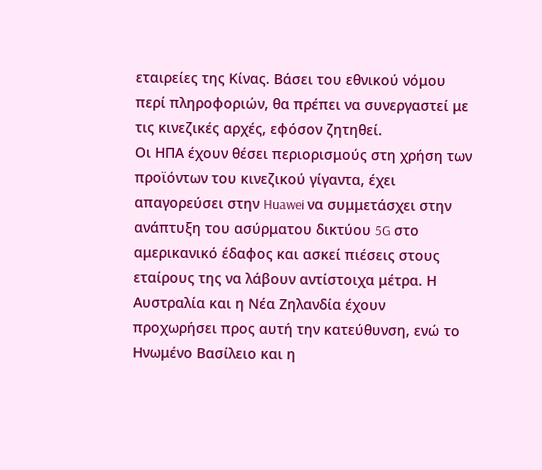εταιρείες της Κίνας. Βάσει του εθνικού νόμου περί πληροφοριών, θα πρέπει να συνεργαστεί με τις κινεζικές αρχές, εφόσον ζητηθεί.
Οι ΗΠΑ έχουν θέσει περιορισμούς στη χρήση των προϊόντων του κινεζικού γίγαντα, έχει απαγορεύσει στην Huawei να συμμετάσχει στην ανάπτυξη του ασύρματου δικτύου 5G στο αμερικανικό έδαφος και ασκεί πιέσεις στους εταίρους της να λάβουν αντίστοιχα μέτρα. Η Αυστραλία και η Νέα Ζηλανδία έχουν προχωρήσει προς αυτή την κατεύθυνση, ενώ το Ηνωμένο Βασίλειο και η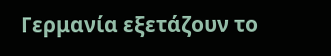Γερμανία εξετάζουν το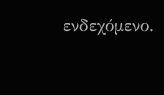ενδεχόμενο.